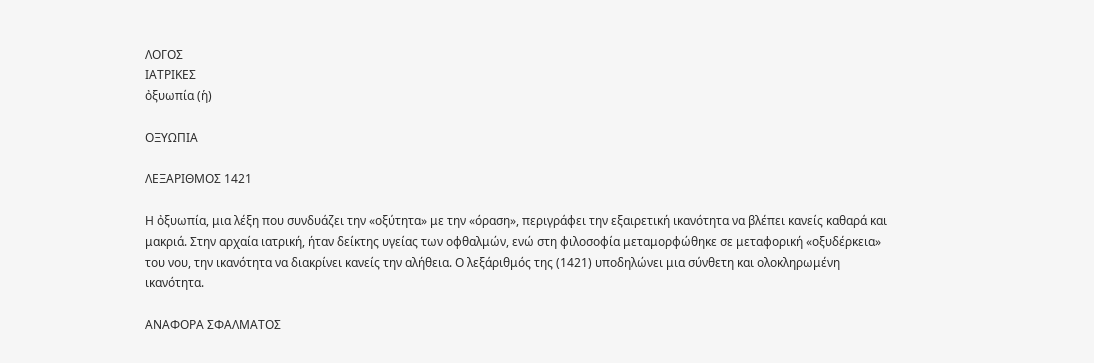ΛΟΓΟΣ
ΙΑΤΡΙΚΕΣ
ὀξυωπία (ἡ)

ΟΞΥΩΠΙΑ

ΛΕΞΑΡΙΘΜΟΣ 1421

Η ὀξυωπία, μια λέξη που συνδυάζει την «οξύτητα» με την «όραση», περιγράφει την εξαιρετική ικανότητα να βλέπει κανείς καθαρά και μακριά. Στην αρχαία ιατρική, ήταν δείκτης υγείας των οφθαλμών, ενώ στη φιλοσοφία μεταμορφώθηκε σε μεταφορική «οξυδέρκεια» του νου, την ικανότητα να διακρίνει κανείς την αλήθεια. Ο λεξάριθμός της (1421) υποδηλώνει μια σύνθετη και ολοκληρωμένη ικανότητα.

ΑΝΑΦΟΡΑ ΣΦΑΛΜΑΤΟΣ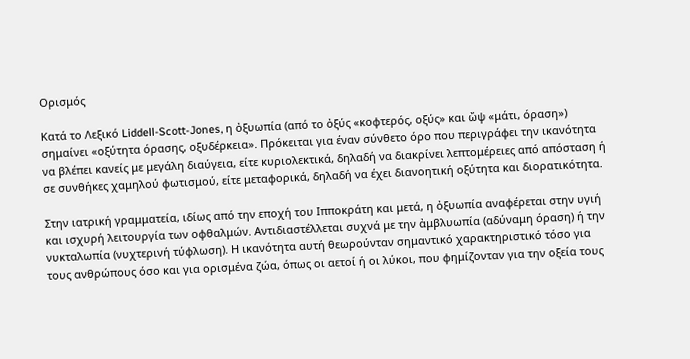Ορισμός

Κατά το Λεξικό Liddell-Scott-Jones, η ὀξυωπία (από το ὀξύς «κοφτερός, οξύς» και ὤψ «μάτι, όραση») σημαίνει «οξύτητα όρασης, οξυδέρκεια». Πρόκειται για έναν σύνθετο όρο που περιγράφει την ικανότητα να βλέπει κανείς με μεγάλη διαύγεια, είτε κυριολεκτικά, δηλαδή να διακρίνει λεπτομέρειες από απόσταση ή σε συνθήκες χαμηλού φωτισμού, είτε μεταφορικά, δηλαδή να έχει διανοητική οξύτητα και διορατικότητα.

Στην ιατρική γραμματεία, ιδίως από την εποχή του Ιπποκράτη και μετά, η ὀξυωπία αναφέρεται στην υγιή και ισχυρή λειτουργία των οφθαλμών. Αντιδιαστέλλεται συχνά με την ἀμβλυωπία (αδύναμη όραση) ή την νυκταλωπία (νυχτερινή τύφλωση). Η ικανότητα αυτή θεωρούνταν σημαντικό χαρακτηριστικό τόσο για τους ανθρώπους όσο και για ορισμένα ζώα, όπως οι αετοί ή οι λύκοι, που φημίζονταν για την οξεία τους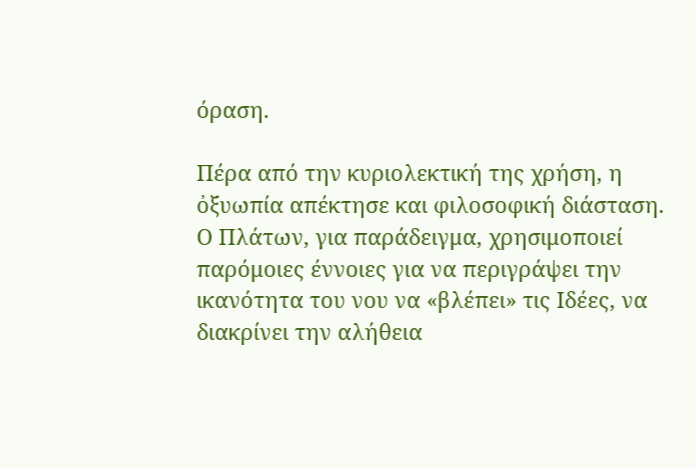όραση.

Πέρα από την κυριολεκτική της χρήση, η ὀξυωπία απέκτησε και φιλοσοφική διάσταση. Ο Πλάτων, για παράδειγμα, χρησιμοποιεί παρόμοιες έννοιες για να περιγράψει την ικανότητα του νου να «βλέπει» τις Ιδέες, να διακρίνει την αλήθεια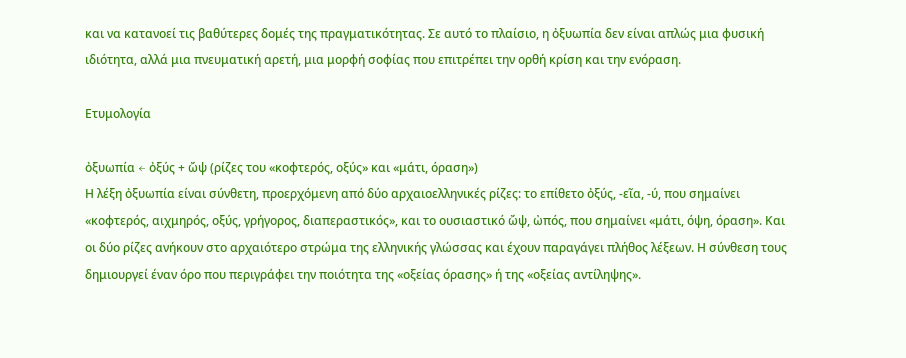και να κατανοεί τις βαθύτερες δομές της πραγματικότητας. Σε αυτό το πλαίσιο, η ὀξυωπία δεν είναι απλώς μια φυσική ιδιότητα, αλλά μια πνευματική αρετή, μια μορφή σοφίας που επιτρέπει την ορθή κρίση και την ενόραση.

Ετυμολογία

ὀξυωπία ← ὀξύς + ὤψ (ρίζες του «κοφτερός, οξύς» και «μάτι, όραση»)
Η λέξη ὀξυωπία είναι σύνθετη, προερχόμενη από δύο αρχαιοελληνικές ρίζες: το επίθετο ὀξύς, -εῖα, -ύ, που σημαίνει «κοφτερός, αιχμηρός, οξύς, γρήγορος, διαπεραστικός», και το ουσιαστικό ὤψ, ὠπός, που σημαίνει «μάτι, όψη, όραση». Και οι δύο ρίζες ανήκουν στο αρχαιότερο στρώμα της ελληνικής γλώσσας και έχουν παραγάγει πλήθος λέξεων. Η σύνθεση τους δημιουργεί έναν όρο που περιγράφει την ποιότητα της «οξείας όρασης» ή της «οξείας αντίληψης».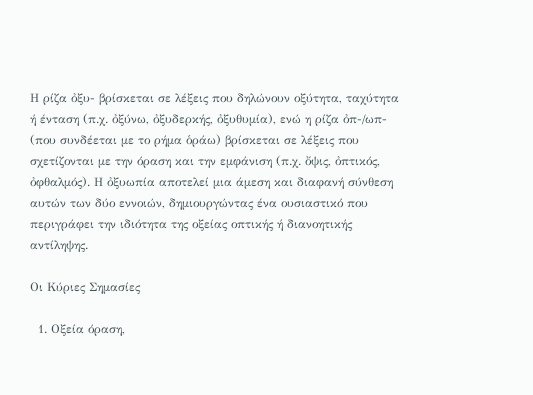Η ρίζα ὀξυ- βρίσκεται σε λέξεις που δηλώνουν οξύτητα, ταχύτητα ή ένταση (π.χ. ὀξύνω, ὀξυδερκής, ὀξυθυμία), ενώ η ρίζα ὀπ-/ωπ- (που συνδέεται με το ρήμα ὁράω) βρίσκεται σε λέξεις που σχετίζονται με την όραση και την εμφάνιση (π.χ. ὄψις, ὀπτικός, ὀφθαλμός). Η ὀξυωπία αποτελεί μια άμεση και διαφανή σύνθεση αυτών των δύο εννοιών, δημιουργώντας ένα ουσιαστικό που περιγράφει την ιδιότητα της οξείας οπτικής ή διανοητικής αντίληψης.

Οι Κύριες Σημασίες

  1. Οξεία όραση,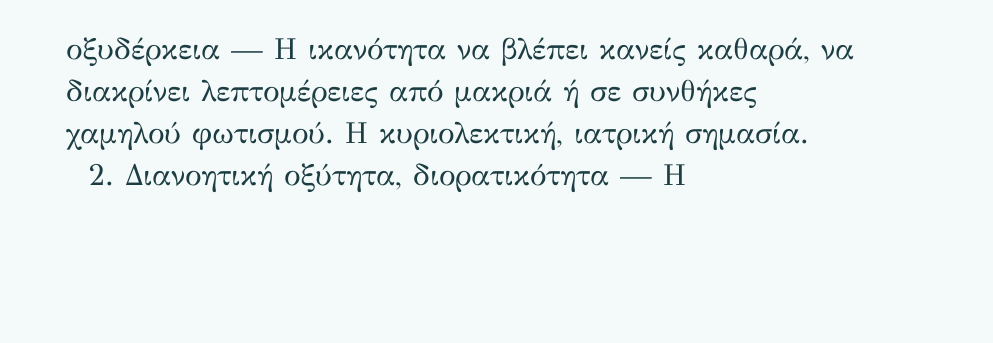οξυδέρκεια — Η ικανότητα να βλέπει κανείς καθαρά, να διακρίνει λεπτομέρειες από μακριά ή σε συνθήκες χαμηλού φωτισμού. Η κυριολεκτική, ιατρική σημασία.
  2. Διανοητική οξύτητα, διορατικότητα — Η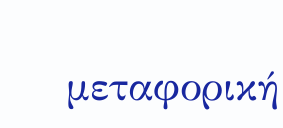μεταφορική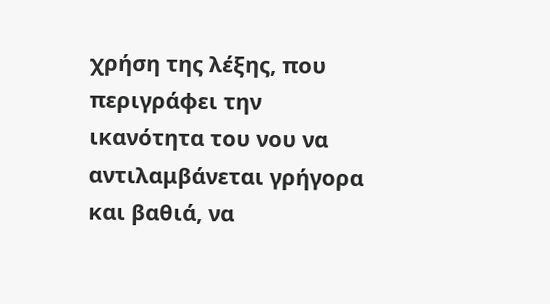χρήση της λέξης, που περιγράφει την ικανότητα του νου να αντιλαμβάνεται γρήγορα και βαθιά, να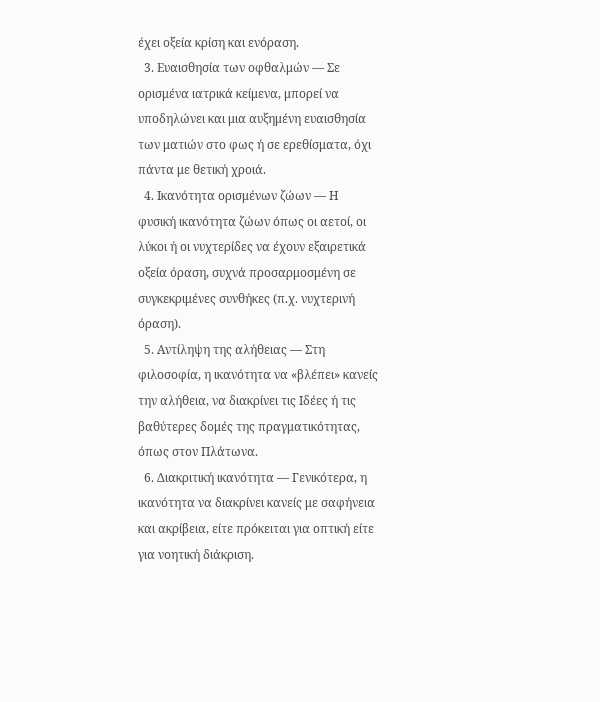έχει οξεία κρίση και ενόραση.
  3. Ευαισθησία των οφθαλμών — Σε ορισμένα ιατρικά κείμενα, μπορεί να υποδηλώνει και μια αυξημένη ευαισθησία των ματιών στο φως ή σε ερεθίσματα, όχι πάντα με θετική χροιά.
  4. Ικανότητα ορισμένων ζώων — Η φυσική ικανότητα ζώων όπως οι αετοί, οι λύκοι ή οι νυχτερίδες να έχουν εξαιρετικά οξεία όραση, συχνά προσαρμοσμένη σε συγκεκριμένες συνθήκες (π.χ. νυχτερινή όραση).
  5. Αντίληψη της αλήθειας — Στη φιλοσοφία, η ικανότητα να «βλέπει» κανείς την αλήθεια, να διακρίνει τις Ιδέες ή τις βαθύτερες δομές της πραγματικότητας, όπως στον Πλάτωνα.
  6. Διακριτική ικανότητα — Γενικότερα, η ικανότητα να διακρίνει κανείς με σαφήνεια και ακρίβεια, είτε πρόκειται για οπτική είτε για νοητική διάκριση.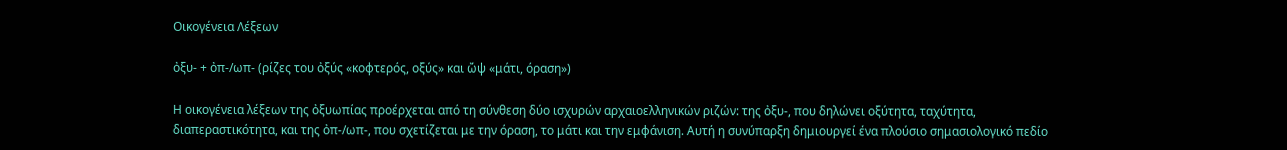Οικογένεια Λέξεων

ὀξυ- + ὀπ-/ωπ- (ρίζες του ὀξύς «κοφτερός, οξύς» και ὤψ «μάτι, όραση»)

Η οικογένεια λέξεων της ὀξυωπίας προέρχεται από τη σύνθεση δύο ισχυρών αρχαιοελληνικών ριζών: της ὀξυ-, που δηλώνει οξύτητα, ταχύτητα, διαπεραστικότητα, και της ὀπ-/ωπ-, που σχετίζεται με την όραση, το μάτι και την εμφάνιση. Αυτή η συνύπαρξη δημιουργεί ένα πλούσιο σημασιολογικό πεδίο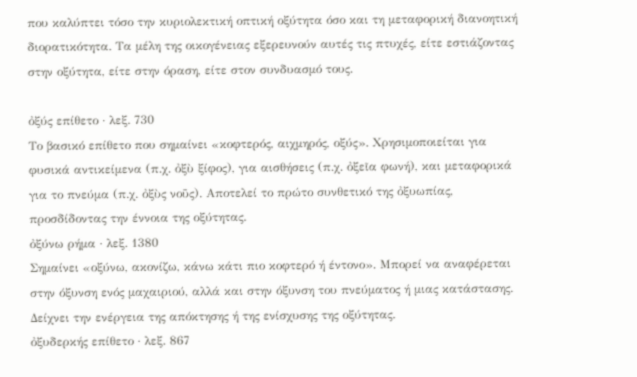που καλύπτει τόσο την κυριολεκτική οπτική οξύτητα όσο και τη μεταφορική διανοητική διορατικότητα. Τα μέλη της οικογένειας εξερευνούν αυτές τις πτυχές, είτε εστιάζοντας στην οξύτητα, είτε στην όραση, είτε στον συνδυασμό τους.

ὀξύς επίθετο · λεξ. 730
Το βασικό επίθετο που σημαίνει «κοφτερός, αιχμηρός, οξύς». Χρησιμοποιείται για φυσικά αντικείμενα (π.χ. ὀξὺ ξίφος), για αισθήσεις (π.χ. ὀξεῖα φωνή), και μεταφορικά για το πνεύμα (π.χ. ὀξὺς νοῦς). Αποτελεί το πρώτο συνθετικό της ὀξυωπίας, προσδίδοντας την έννοια της οξύτητας.
ὀξύνω ρήμα · λεξ. 1380
Σημαίνει «οξύνω, ακονίζω, κάνω κάτι πιο κοφτερό ή έντονο». Μπορεί να αναφέρεται στην όξυνση ενός μαχαιριού, αλλά και στην όξυνση του πνεύματος ή μιας κατάστασης. Δείχνει την ενέργεια της απόκτησης ή της ενίσχυσης της οξύτητας.
ὀξυδερκής επίθετο · λεξ. 867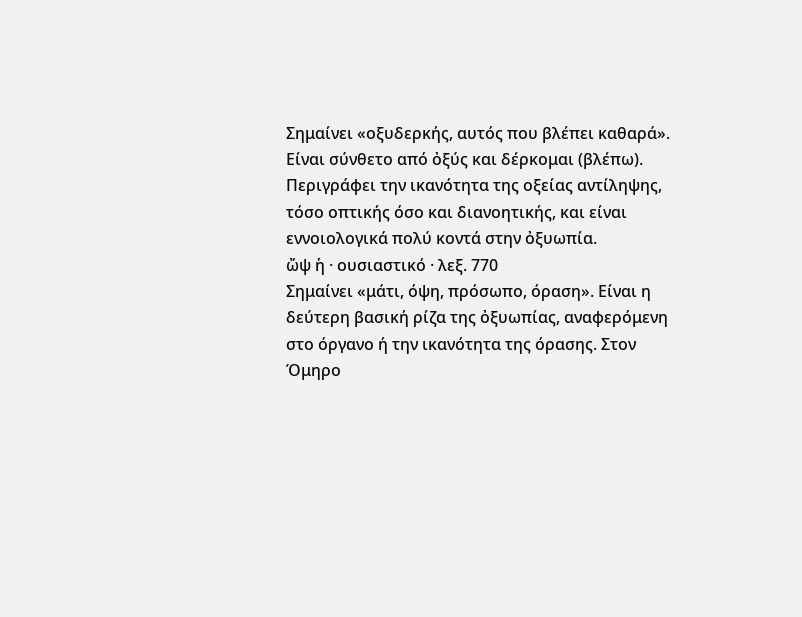Σημαίνει «οξυδερκής, αυτός που βλέπει καθαρά». Είναι σύνθετο από ὀξύς και δέρκομαι (βλέπω). Περιγράφει την ικανότητα της οξείας αντίληψης, τόσο οπτικής όσο και διανοητικής, και είναι εννοιολογικά πολύ κοντά στην ὀξυωπία.
ὤψ ἡ · ουσιαστικό · λεξ. 770
Σημαίνει «μάτι, όψη, πρόσωπο, όραση». Είναι η δεύτερη βασική ρίζα της ὀξυωπίας, αναφερόμενη στο όργανο ή την ικανότητα της όρασης. Στον Όμηρο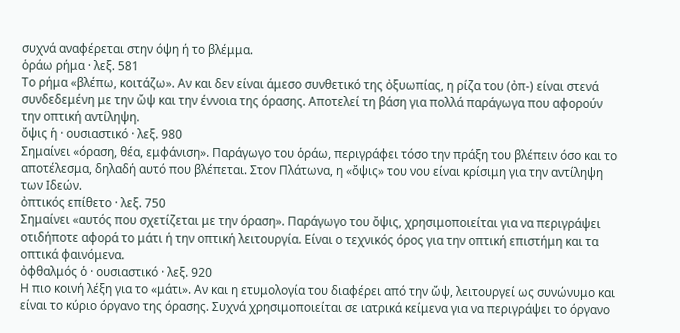συχνά αναφέρεται στην όψη ή το βλέμμα.
ὁράω ρήμα · λεξ. 581
Το ρήμα «βλέπω, κοιτάζω». Αν και δεν είναι άμεσο συνθετικό της ὀξυωπίας, η ρίζα του (ὀπ-) είναι στενά συνδεδεμένη με την ὤψ και την έννοια της όρασης. Αποτελεί τη βάση για πολλά παράγωγα που αφορούν την οπτική αντίληψη.
ὄψις ἡ · ουσιαστικό · λεξ. 980
Σημαίνει «όραση, θέα, εμφάνιση». Παράγωγο του ὁράω, περιγράφει τόσο την πράξη του βλέπειν όσο και το αποτέλεσμα, δηλαδή αυτό που βλέπεται. Στον Πλάτωνα, η «ὄψις» του νου είναι κρίσιμη για την αντίληψη των Ιδεών.
ὀπτικός επίθετο · λεξ. 750
Σημαίνει «αυτός που σχετίζεται με την όραση». Παράγωγο του ὄψις, χρησιμοποιείται για να περιγράψει οτιδήποτε αφορά το μάτι ή την οπτική λειτουργία. Είναι ο τεχνικός όρος για την οπτική επιστήμη και τα οπτικά φαινόμενα.
ὀφθαλμός ὁ · ουσιαστικό · λεξ. 920
Η πιο κοινή λέξη για το «μάτι». Αν και η ετυμολογία του διαφέρει από την ὤψ, λειτουργεί ως συνώνυμο και είναι το κύριο όργανο της όρασης. Συχνά χρησιμοποιείται σε ιατρικά κείμενα για να περιγράψει το όργανο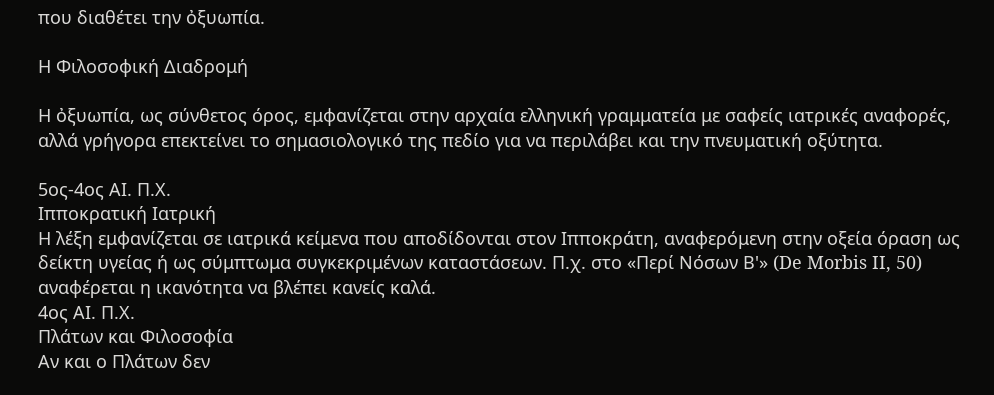που διαθέτει την ὀξυωπία.

Η Φιλοσοφική Διαδρομή

Η ὀξυωπία, ως σύνθετος όρος, εμφανίζεται στην αρχαία ελληνική γραμματεία με σαφείς ιατρικές αναφορές, αλλά γρήγορα επεκτείνει το σημασιολογικό της πεδίο για να περιλάβει και την πνευματική οξύτητα.

5ος-4ος ΑΙ. Π.Χ.
Ιπποκρατική Ιατρική
Η λέξη εμφανίζεται σε ιατρικά κείμενα που αποδίδονται στον Ιπποκράτη, αναφερόμενη στην οξεία όραση ως δείκτη υγείας ή ως σύμπτωμα συγκεκριμένων καταστάσεων. Π.χ. στο «Περί Νόσων Β'» (De Morbis II, 50) αναφέρεται η ικανότητα να βλέπει κανείς καλά.
4ος ΑΙ. Π.Χ.
Πλάτων και Φιλοσοφία
Αν και ο Πλάτων δεν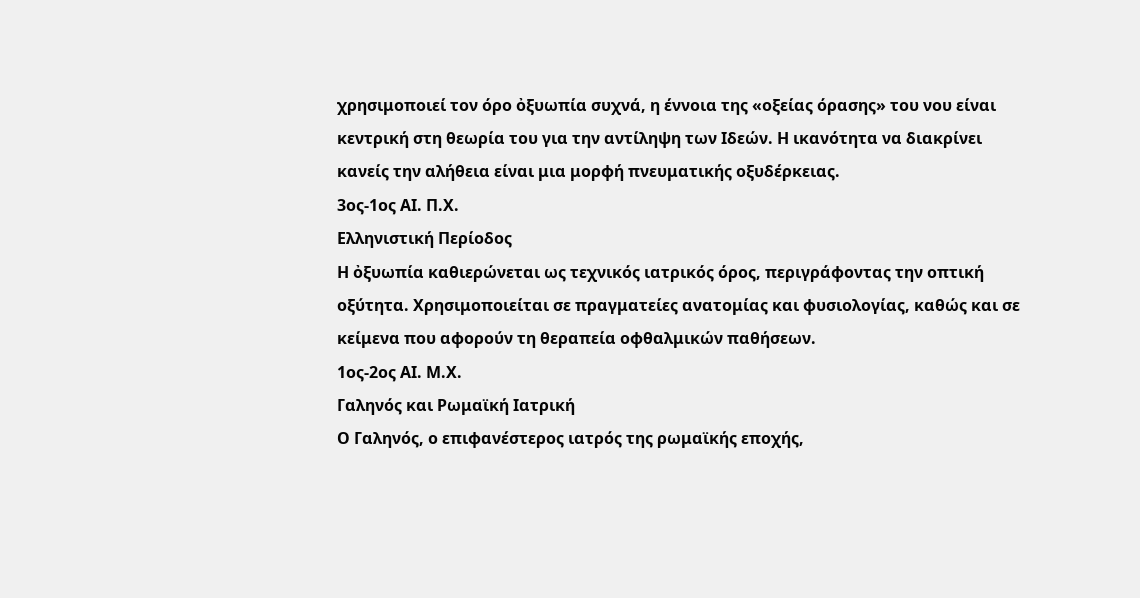χρησιμοποιεί τον όρο ὀξυωπία συχνά, η έννοια της «οξείας όρασης» του νου είναι κεντρική στη θεωρία του για την αντίληψη των Ιδεών. Η ικανότητα να διακρίνει κανείς την αλήθεια είναι μια μορφή πνευματικής οξυδέρκειας.
3ος-1ος ΑΙ. Π.Χ.
Ελληνιστική Περίοδος
Η ὀξυωπία καθιερώνεται ως τεχνικός ιατρικός όρος, περιγράφοντας την οπτική οξύτητα. Χρησιμοποιείται σε πραγματείες ανατομίας και φυσιολογίας, καθώς και σε κείμενα που αφορούν τη θεραπεία οφθαλμικών παθήσεων.
1ος-2ος ΑΙ. Μ.Χ.
Γαληνός και Ρωμαϊκή Ιατρική
Ο Γαληνός, ο επιφανέστερος ιατρός της ρωμαϊκής εποχής,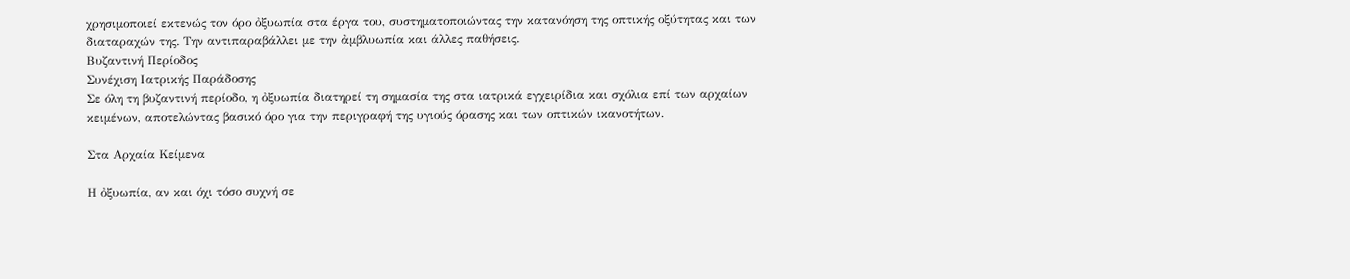χρησιμοποιεί εκτενώς τον όρο ὀξυωπία στα έργα του, συστηματοποιώντας την κατανόηση της οπτικής οξύτητας και των διαταραχών της. Την αντιπαραβάλλει με την ἀμβλυωπία και άλλες παθήσεις.
Βυζαντινή Περίοδος
Συνέχιση Ιατρικής Παράδοσης
Σε όλη τη βυζαντινή περίοδο, η ὀξυωπία διατηρεί τη σημασία της στα ιατρικά εγχειρίδια και σχόλια επί των αρχαίων κειμένων, αποτελώντας βασικό όρο για την περιγραφή της υγιούς όρασης και των οπτικών ικανοτήτων.

Στα Αρχαία Κείμενα

Η ὀξυωπία, αν και όχι τόσο συχνή σε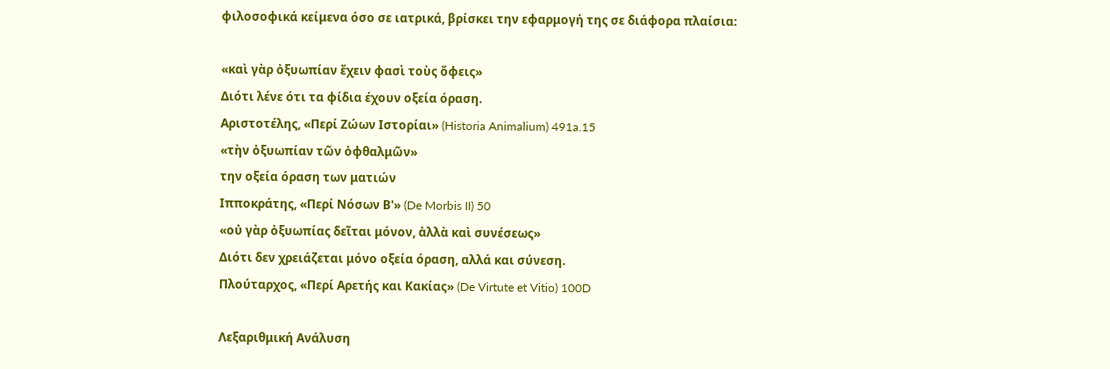φιλοσοφικά κείμενα όσο σε ιατρικά, βρίσκει την εφαρμογή της σε διάφορα πλαίσια:

«καὶ γὰρ ὀξυωπίαν ἔχειν φασὶ τοὺς ὄφεις»
Διότι λένε ότι τα φίδια έχουν οξεία όραση.
Αριστοτέλης, «Περί Ζώων Ιστορίαι» (Historia Animalium) 491a.15
«τὴν ὀξυωπίαν τῶν ὀφθαλμῶν»
την οξεία όραση των ματιών
Ιπποκράτης, «Περί Νόσων Β'» (De Morbis II) 50
«οὐ γὰρ ὀξυωπίας δεῖται μόνον, ἀλλὰ καὶ συνέσεως»
Διότι δεν χρειάζεται μόνο οξεία όραση, αλλά και σύνεση.
Πλούταρχος, «Περί Αρετής και Κακίας» (De Virtute et Vitio) 100D

Λεξαριθμική Ανάλυση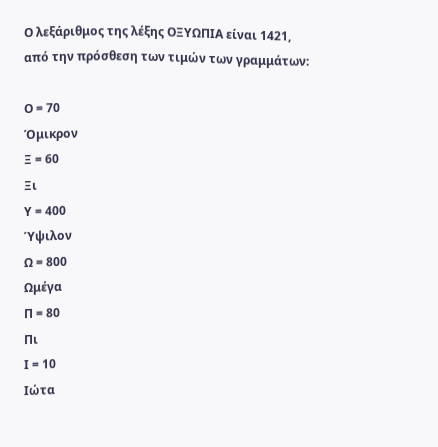Ο λεξάριθμος της λέξης ΟΞΥΩΠΙΑ είναι 1421, από την πρόσθεση των τιμών των γραμμάτων:

Ο = 70
Όμικρον
Ξ = 60
Ξι
Υ = 400
Ύψιλον
Ω = 800
Ωμέγα
Π = 80
Πι
Ι = 10
Ιώτα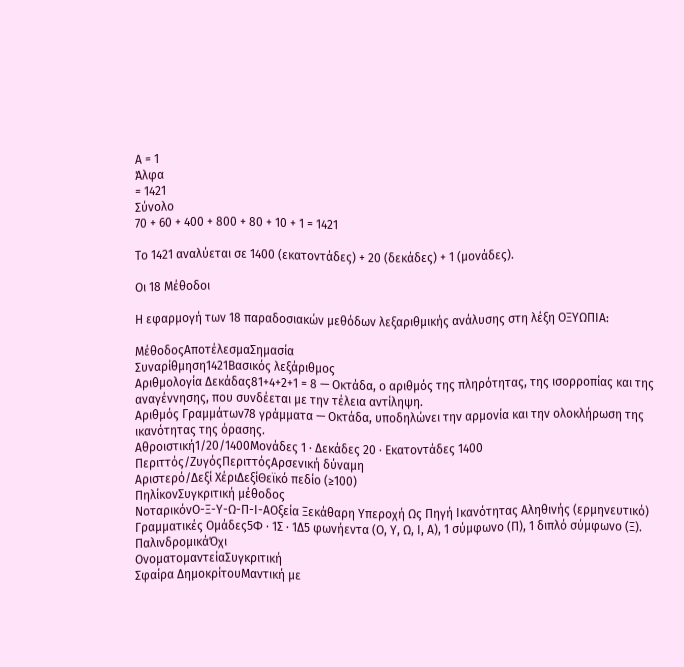Α = 1
Άλφα
= 1421
Σύνολο
70 + 60 + 400 + 800 + 80 + 10 + 1 = 1421

Το 1421 αναλύεται σε 1400 (εκατοντάδες) + 20 (δεκάδες) + 1 (μονάδες).

Οι 18 Μέθοδοι

Η εφαρμογή των 18 παραδοσιακών μεθόδων λεξαριθμικής ανάλυσης στη λέξη ΟΞΥΩΠΙΑ:

ΜέθοδοςΑποτέλεσμαΣημασία
Συναρίθμηση1421Βασικός λεξάριθμος
Αριθμολογία Δεκάδας81+4+2+1 = 8 — Οκτάδα, ο αριθμός της πληρότητας, της ισορροπίας και της αναγέννησης, που συνδέεται με την τέλεια αντίληψη.
Αριθμός Γραμμάτων78 γράμματα — Οκτάδα, υποδηλώνει την αρμονία και την ολοκλήρωση της ικανότητας της όρασης.
Αθροιστική1/20/1400Μονάδες 1 · Δεκάδες 20 · Εκατοντάδες 1400
Περιττός/ΖυγόςΠεριττόςΑρσενική δύναμη
Αριστερό/Δεξί ΧέριΔεξίΘεϊκό πεδίο (≥100)
ΠηλίκονΣυγκριτική μέθοδος
ΝοταρικόνΟ-Ξ-Υ-Ω-Π-Ι-ΑΟξεία Ξεκάθαρη Υπεροχή Ως Πηγή Ικανότητας Αληθινής (ερμηνευτικό)
Γραμματικές Ομάδες5Φ · 1Σ · 1Δ5 φωνήεντα (Ο, Υ, Ω, Ι, Α), 1 σύμφωνο (Π), 1 διπλό σύμφωνο (Ξ).
ΠαλινδρομικάΌχι
ΟνοματομαντείαΣυγκριτική
Σφαίρα ΔημοκρίτουΜαντική με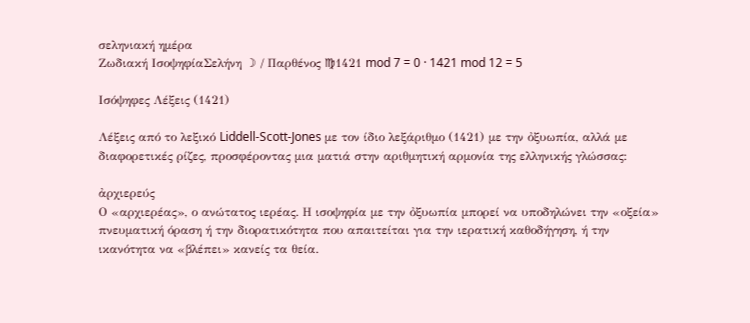σεληνιακή ημέρα
Ζωδιακή ΙσοψηφίαΣελήνη ☽ / Παρθένος ♍1421 mod 7 = 0 · 1421 mod 12 = 5

Ισόψηφες Λέξεις (1421)

Λέξεις από το λεξικό Liddell-Scott-Jones με τον ίδιο λεξάριθμο (1421) με την ὀξυωπία, αλλά με διαφορετικές ρίζες, προσφέροντας μια ματιά στην αριθμητική αρμονία της ελληνικής γλώσσας:

ἀρχιερεύς
Ο «αρχιερέας», ο ανώτατος ιερέας. Η ισοψηφία με την ὀξυωπία μπορεί να υποδηλώνει την «οξεία» πνευματική όραση ή την διορατικότητα που απαιτείται για την ιερατική καθοδήγηση, ή την ικανότητα να «βλέπει» κανείς τα θεία.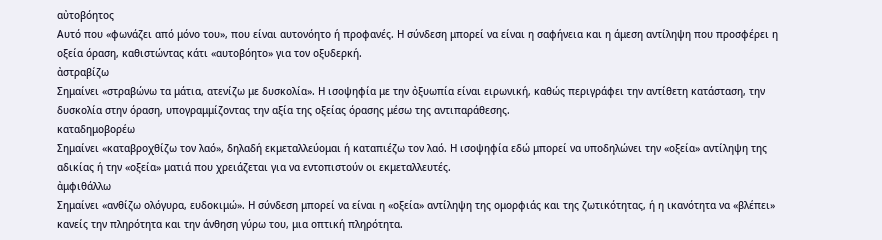αὐτοβόητος
Αυτό που «φωνάζει από μόνο του», που είναι αυτονόητο ή προφανές. Η σύνδεση μπορεί να είναι η σαφήνεια και η άμεση αντίληψη που προσφέρει η οξεία όραση, καθιστώντας κάτι «αυτοβόητο» για τον οξυδερκή.
ἀστραβίζω
Σημαίνει «στραβώνω τα μάτια, ατενίζω με δυσκολία». Η ισοψηφία με την ὀξυωπία είναι ειρωνική, καθώς περιγράφει την αντίθετη κατάσταση, την δυσκολία στην όραση, υπογραμμίζοντας την αξία της οξείας όρασης μέσω της αντιπαράθεσης.
καταδημοβορέω
Σημαίνει «καταβροχθίζω τον λαό», δηλαδή εκμεταλλεύομαι ή καταπιέζω τον λαό. Η ισοψηφία εδώ μπορεί να υποδηλώνει την «οξεία» αντίληψη της αδικίας ή την «οξεία» ματιά που χρειάζεται για να εντοπιστούν οι εκμεταλλευτές.
ἀμφιθάλλω
Σημαίνει «ανθίζω ολόγυρα, ευδοκιμώ». Η σύνδεση μπορεί να είναι η «οξεία» αντίληψη της ομορφιάς και της ζωτικότητας, ή η ικανότητα να «βλέπει» κανείς την πληρότητα και την άνθηση γύρω του, μια οπτική πληρότητα.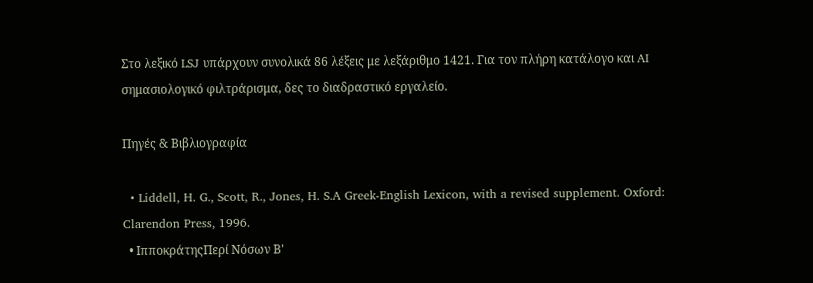Στο λεξικό LSJ υπάρχουν συνολικά 86 λέξεις με λεξάριθμο 1421. Για τον πλήρη κατάλογο και AI σημασιολογικό φιλτράρισμα, δες το διαδραστικό εργαλείο.

Πηγές & Βιβλιογραφία

  • Liddell, H. G., Scott, R., Jones, H. S.A Greek-English Lexicon, with a revised supplement. Oxford: Clarendon Press, 1996.
  • ΙπποκράτηςΠερί Νόσων Β'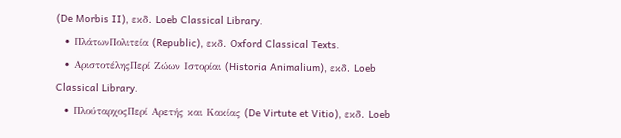(De Morbis II), εκδ. Loeb Classical Library.
  • ΠλάτωνΠολιτεία (Republic), εκδ. Oxford Classical Texts.
  • ΑριστοτέληςΠερί Ζώων Ιστορίαι (Historia Animalium), εκδ. Loeb Classical Library.
  • ΠλούταρχοςΠερί Αρετής και Κακίας (De Virtute et Vitio), εκδ. Loeb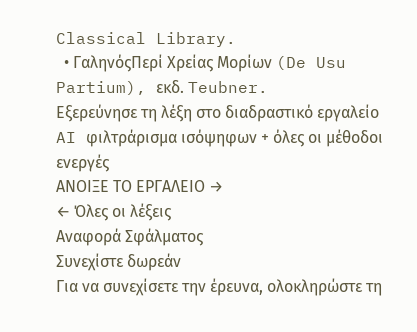Classical Library.
  • ΓαληνόςΠερί Χρείας Μορίων (De Usu Partium), εκδ. Teubner.
Εξερεύνησε τη λέξη στο διαδραστικό εργαλείο
AI φιλτράρισμα ισόψηφων + όλες οι μέθοδοι ενεργές
ΑΝΟΙΞΕ ΤΟ ΕΡΓΑΛΕΙΟ →
← Όλες οι λέξεις
Αναφορά Σφάλματος
Συνεχίστε δωρεάν
Για να συνεχίσετε την έρευνα, ολοκληρώστε τη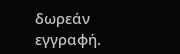δωρεάν εγγραφή.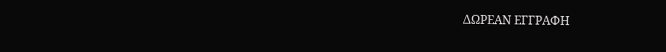ΔΩΡΕΑΝ ΕΓΓΡΑΦΗ